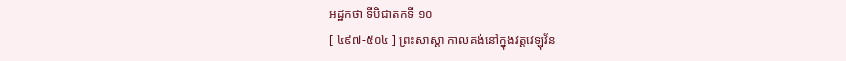អដ្ឋកថា ទីបិជាតកទី ១០
[ ៤៩៧-៥០៤ ] ព្រះសាស្តា កាលគង់នៅក្នុងវត្តវេឡុវ័ន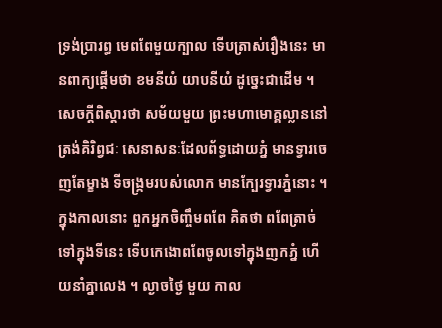ទ្រង់ប្រារព្ធ មេពពែមួយក្បាល ទើបត្រាស់រឿងនេះ មានពាក្យផ្តើមថា ខមនីយំ យាបនីយំ ដូច្នេះជាដើម ។ សេចក្តីពិស្តារថា សម័យមួយ ព្រះមហាមោគ្គល្លាននៅត្រង់គិរិព្វជៈ សេនាសនៈដែលព័ទ្ធដោយភ្នំ មានទ្វារចេញតែម្ខាង ទីចង្រ្កមរបស់លោក មានក្បែរទ្វារភ្នំនោះ ។ ក្នុងកាលនោះ ពួកអ្នកចិញ្ចឹមពពែ គិតថា ពពែត្រាច់ ទៅក្នុងទីនេះ ទើបកេងោពពែចូលទៅក្នុងញកភ្នំ ហើយនាំគ្នាលេង ។ ល្ងាចថ្ងៃ មួយ កាល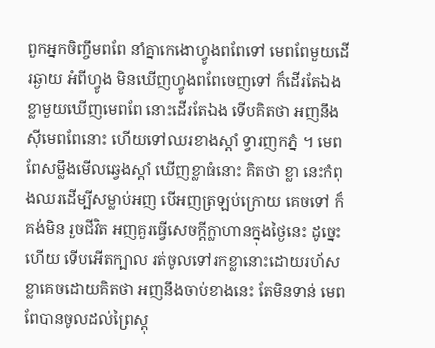ពួកអ្នកចិញ្ចឹមពពែ នាំគ្នាកេងោហ្វូងពពែទៅ មេពពែមួយដើរឆ្ងាយ អំពីហ្វូង មិនឃើញហ្វូងពពែចេញទៅ ក៏ដើរតែឯង ខ្លាមួយឃើញមេពពែ នោះដើរតែឯង ទើបគិតថា អញនឹងស៊ីមេពពែនោះ ហើយទៅឈរខាងស្តាំ ទ្វារញកភ្នំ ។ មេពពែសម្លឹងមើលឆ្វេងស្តាំ ឃើញខ្លាធំនោះ គិតថា ខ្លា នេះកំពុងឈរដើម្បីសម្លាប់អញ បើអញត្រឡប់ក្រោយ គេចទៅ ក៏គង់មិន រួចជីវិត អញគួរធ្វើសេចក្តីក្លាហានក្នុងថ្ងៃនេះ ដូច្នេះហើយ ទើបអើតក្បាល រត់ចូលទៅរកខ្លានោះដោយរហ័ស ខ្លាគេចដោយគិតថា អញនឹងចាប់ខាងនេះ តែមិនទាន់ មេពពែបានចូលដល់ព្រៃស្តុ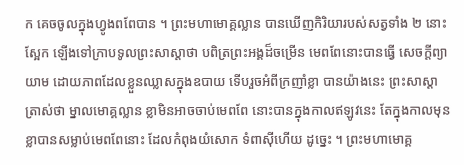ក គេចចូលក្នុងហ្វូងពពែបាន ។ ព្រះមហាមោគ្គល្លាន បានឃើញកិរិយារបស់សត្វទាំង ២ នោះ ស្អែក ឡើងទៅក្រាបទូលព្រះសាស្តាថា បពិត្រព្រះអង្គដ៏ចម្រើន មេពពែនោះបានធ្វើ សេចក្តីព្យាយាម ដោយភាពដែលខ្លួនឈ្លាសក្នុងឧបាយ ទើបរួចអំពីក្រញាំខ្លា បានយ៉ាងនេះ ព្រះសាស្តាត្រាស់ថា ម្នាលមោគ្គល្លាន ខ្លាមិនអាចចាប់មេពពែ នោះបានក្នុងកាលឥឡូវនេះ តែក្នុងកាលមុន ខ្លាបានសម្លាប់មេពពែនោះ ដែលកំពុងយំសោក ទំពាស៊ីហើយ ដូច្នេះ ។ ព្រះមហាមោគ្គ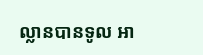ល្លានបានទូល អា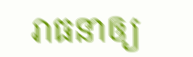រាធនាឲ្យ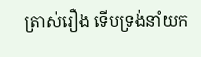ត្រាស់រឿង ទើបទ្រង់នាំយក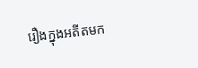រឿងក្នុងអតីតមក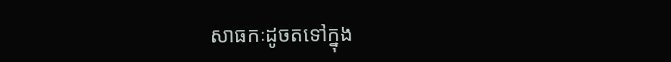សាធកៈដូចតទៅក្នុង